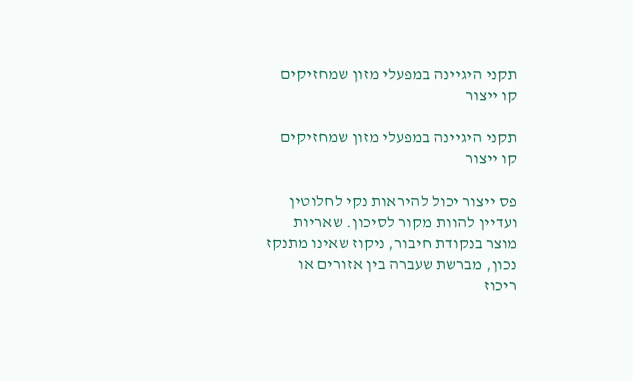תקני היגיינה במפעלי מזון שמחזיקים קו ייצור

תקני היגיינה במפעלי מזון שמחזיקים קו ייצור

פס ייצור יכול להיראות נקי לחלוטין ועדיין להוות מקור לסיכון. שאריות מוצר בנקודת חיבור, ניקוז שאינו מתנקז נכון, מברשת שעברה בין אזורים או ריכוז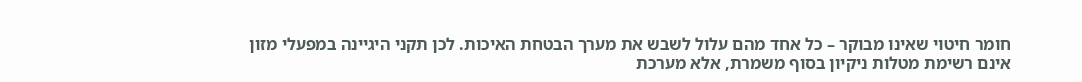חומר חיטוי שאינו מבוקר – כל אחד מהם עלול לשבש את מערך הבטחת האיכות. לכן תקני היגיינה במפעלי מזון אינם רשימת מטלות ניקיון בסוף משמרת, אלא מערכת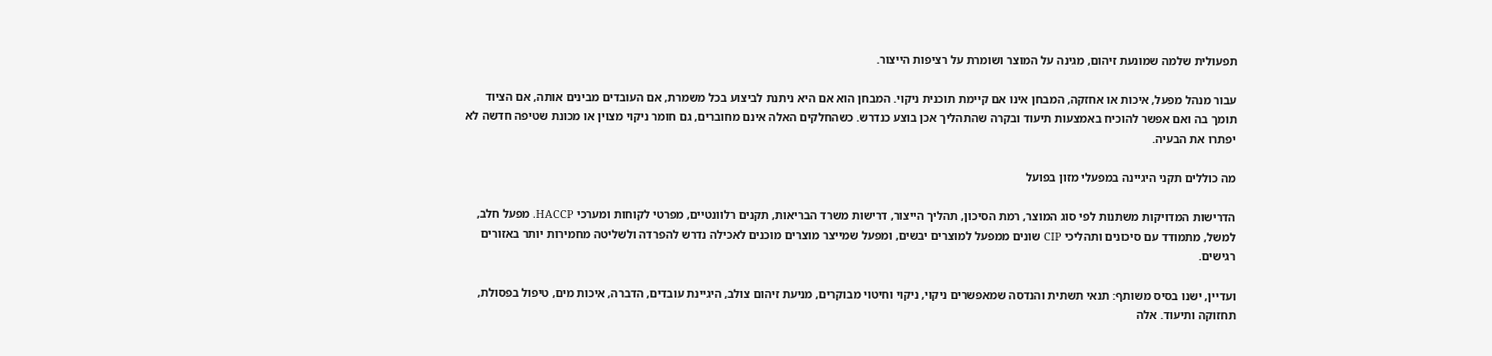תפעולית שלמה שמונעת זיהום, מגינה על המוצר ושומרת על רציפות הייצור.

עבור מנהל מפעל, איכות או אחזקה, המבחן אינו אם קיימת תוכנית ניקוי. המבחן הוא אם היא ניתנת לביצוע בכל משמרת, אם העובדים מבינים אותה, אם הציוד תומך בה ואם אפשר להוכיח באמצעות תיעוד ובקרה שהתהליך אכן בוצע כנדרש. כשהחלקים האלה אינם מחוברים, גם חומר ניקוי מצוין או מכונת שטיפה חדשה לא יפתרו את הבעיה.

מה כוללים תקני היגיינה במפעלי מזון בפועל

הדרישות המדויקות משתנות לפי סוג המוצר, רמת הסיכון, תהליך הייצור, דרישות משרד הבריאות, תקנים רלוונטיים, מפרטי לקוחות ומערכי HACCP. מפעל חלב, למשל, מתמודד עם סיכונים ותהליכי CIP שונים ממפעל למוצרים יבשים, ומפעל שמייצר מוצרים מוכנים לאכילה נדרש להפרדה ולשליטה מחמירות יותר באזורים רגישים.

ועדיין, ישנו בסיס משותף: תנאי תשתית והנדסה שמאפשרים ניקוי, ניקוי וחיטוי מבוקרים, מניעת זיהום צולב, היגיינת עובדים, הדברה, איכות מים, טיפול בפסולת, תחזוקה ותיעוד. אלה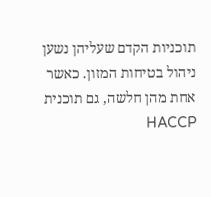תוכניות הקדם שעליהן נשען ניהול בטיחות המזון. כאשר אחת מהן חלשה, גם תוכנית HACCP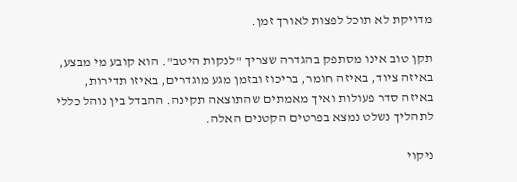מדויקת לא תוכל לפצות לאורך זמן.

תקן טוב אינו מסתפק בהגדרה שצריך "לנקות היטב". הוא קובע מי מבצע, באיזה ציוד, באיזה חומר, בריכוז ובזמן מגע מוגדרים, באיזו תדירות, באיזה סדר פעולות ואיך מאמתים שהתוצאה תקינה. ההבדל בין נוהל כללי לתהליך נשלט נמצא בפרטים הקטנים האלה.

ניקוי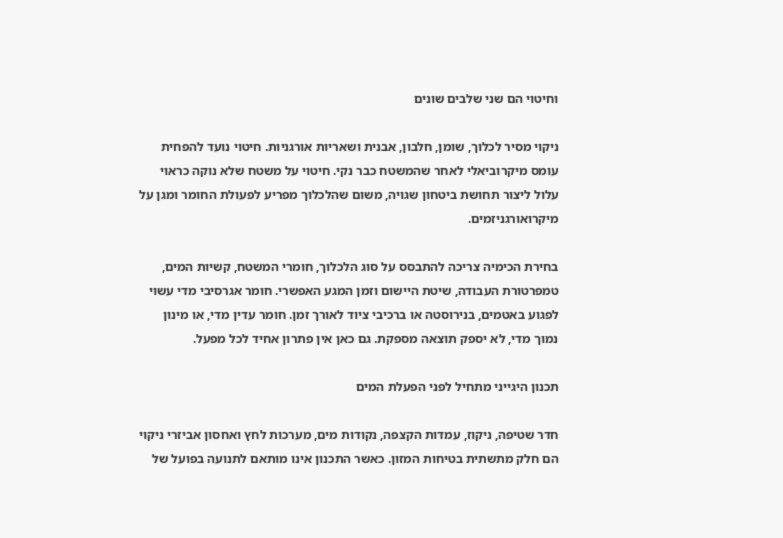וחיטוי הם שני שלבים שונים

ניקוי מסיר לכלוך, שומן, חלבון, אבנית ושאריות אורגניות. חיטוי נועד להפחית עומס מיקרוביאלי לאחר שהמשטח כבר נקי. חיטוי על משטח שלא נוקה כראוי עלול ליצור תחושת ביטחון שגויה, משום שהלכלוך מפריע לפעולת החומר ומגן על מיקרואורגניזמים.

בחירת הכימיה צריכה להתבסס על סוג הלכלוך, חומרי המשטח, קשיות המים, טמפרטורת העבודה, שיטת היישום וזמן המגע האפשרי. חומר אגרסיבי מדי עשוי לפגוע באטמים, בנירוסטה או ברכיבי ציוד לאורך זמן. חומר עדין מדי, או מינון נמוך מדי, לא יספק תוצאה מספקת. גם כאן אין פתרון אחיד לכל מפעל.

תכנון היגייני מתחיל לפני הפעלת המים

חדר שטיפה, ניקוז, עמדות הקצפה, נקודות מים, מערכות לחץ ואחסון אביזרי ניקוי הם חלק מתשתית בטיחות המזון. כאשר התכנון אינו מותאם לתנועה בפועל של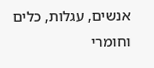אנשים, עגלות, כלים וחומרי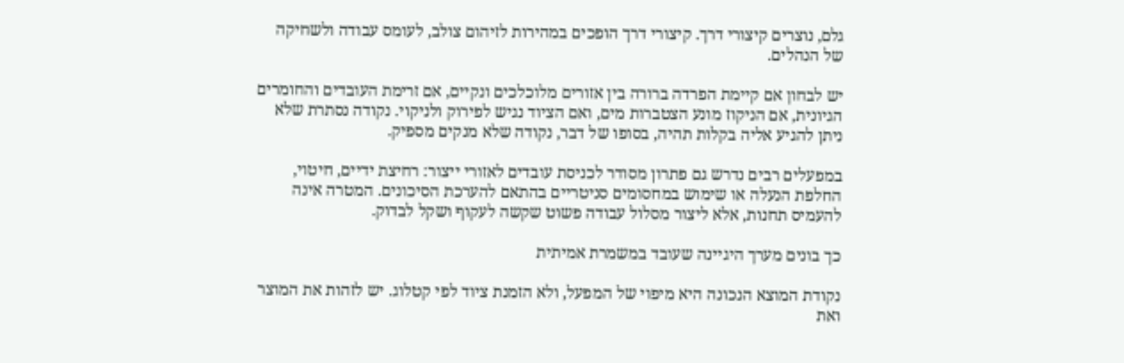גלם, נוצרים קיצורי דרך. קיצורי דרך הופכים במהירות לזיהום צולב, לעומס עבודה ולשחיקה של הנהלים.

יש לבחון אם קיימת הפרדה ברורה בין אזורים מלוכלכים ונקיים, אם זרימת העובדים והחומרים הגיונית, אם הניקוז מונע הצטברות מים, ואם הציוד נגיש לפירוק ולניקוי. נקודה נסתרת שלא ניתן להגיע אליה בקלות תהיה, בסופו של דבר, נקודה שלא מנקים מספיק.

במפעלים רבים נדרש גם פתרון מסודר לכניסת עובדים לאזורי ייצור: רחיצת ידיים, חיטוי, החלפת הנעלה או שימוש במחסומים סניטריים בהתאם להערכת הסיכונים. המטרה אינה להעמיס תחנות, אלא ליצור מסלול עבודה פשוט שקשה לעקוף ושקל לבדוק.

כך בונים מערך היגיינה שעובד במשמרת אמיתית

נקודת המוצא הנכונה היא מיפוי של המפעל, ולא הזמנת ציוד לפי קטלוג. יש לזהות את המוצר ואת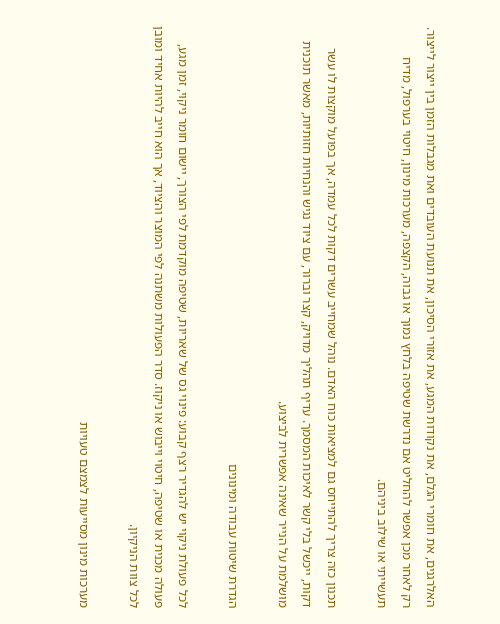האלרגנים, את חומרי הגלם, את נקודות המגע, את אזורי הסיכון, את תנועת העובדים ואת מגבלות הזמן בין ייצור לייצור. רק לאחר מכן אפשר להחליט אם נדרשת שטיפה בלחץ נמוך או גבוה, הקצפה, מערכות מינון, חיטוי בערפול, מדיח תעשייתי או שילוב ביניהם.

תכנון כזה צריך להתייחס גם למציאות כוח האדם. נוהל שמחייב עשרים דקות לכל עמדה, אך בפועל מוקצות לו עשר דקות, ייכשל בלי קשר לאיכות המסמך. עדיף תהליך מדויק, קצר וברור, עם ציוד נגיש והנחיות חזותיות, מאשר תוכנית מושלמת על הנייר שאינה אפשרית לביצוע.

הגדרת שיטות עבודה ומינונים

לכל פעולת ניקוי יש להגדיר רצף קבוע: פינוי גס של שאריות, שטיפה מוקדמת לפי הצורך, יישום חומר ניקוי, זמן מגע, פעולה מכנית או שטיפה, חיטוי וייבוש או ניקוז. סדר הפעולות משתנה לפי המוצר והציוד, אך הוא חייב להיות אחיד ומובן לכל צוות הניקיון.

מערכות מינון מסייעות לצמצם טעויות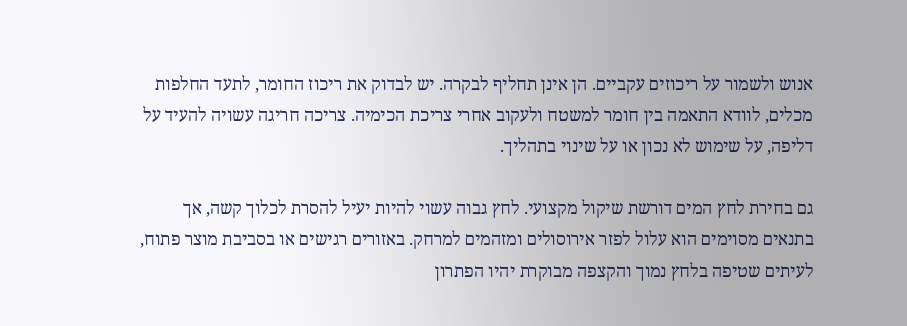אנוש ולשמור על ריכוזים עקביים. הן אינן תחליף לבקרה. יש לבדוק את ריכוז החומר, לתעד החלפות מכלים, לוודא התאמה בין חומר למשטח ולעקוב אחרי צריכת הכימיה. צריכה חריגה עשויה להעיד על דליפה, על שימוש לא נכון או על שינוי בתהליך.

גם בחירת לחץ המים דורשת שיקול מקצועי. לחץ גבוה עשוי להיות יעיל להסרת לכלוך קשה, אך בתנאים מסוימים הוא עלול לפזר אירוסולים ומזהמים למרחק. באזורים רגישים או בסביבת מוצר פתוח, לעיתים שטיפה בלחץ נמוך והקצפה מבוקרת יהיו הפתרון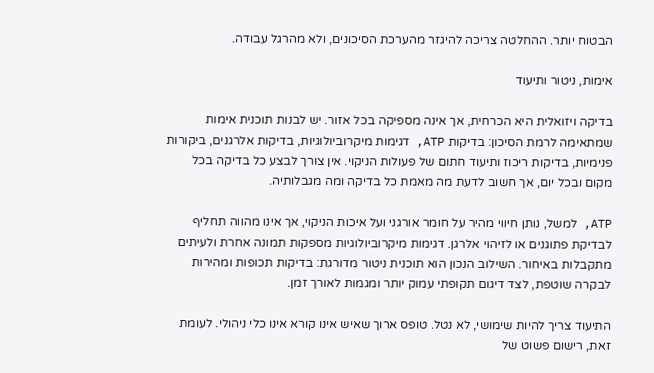הבטוח יותר. ההחלטה צריכה להיגזר מהערכת הסיכונים, ולא מהרגל עבודה.

אימות, ניטור ותיעוד

בדיקה ויזואלית היא הכרחית, אך אינה מספיקה בכל אזור. יש לבנות תוכנית אימות שמתאימה לרמת הסיכון: בדיקות ATP, דגימות מיקרוביולוגיות, בדיקות אלרגנים, ביקורות פנימיות, בדיקות ריכוז ותיעוד חתום של פעולות הניקוי. אין צורך לבצע כל בדיקה בכל מקום ובכל יום, אך חשוב לדעת מה מאמת כל בדיקה ומה מגבלותיה.

ATP, למשל, נותן חיווי מהיר על חומר אורגני ועל איכות הניקוי, אך אינו מהווה תחליף לבדיקת פתוגנים או לזיהוי אלרגן. דגימות מיקרוביולוגיות מספקות תמונה אחרת ולעיתים מתקבלות באיחור. השילוב הנכון הוא תוכנית ניטור מדורגת: בדיקות תכופות ומהירות לבקרה שוטפת, לצד דיגום תקופתי עמוק יותר ומגמות לאורך זמן.

התיעוד צריך להיות שימושי, לא נטל. טופס ארוך שאיש אינו קורא אינו כלי ניהולי. לעומת זאת, רישום פשוט של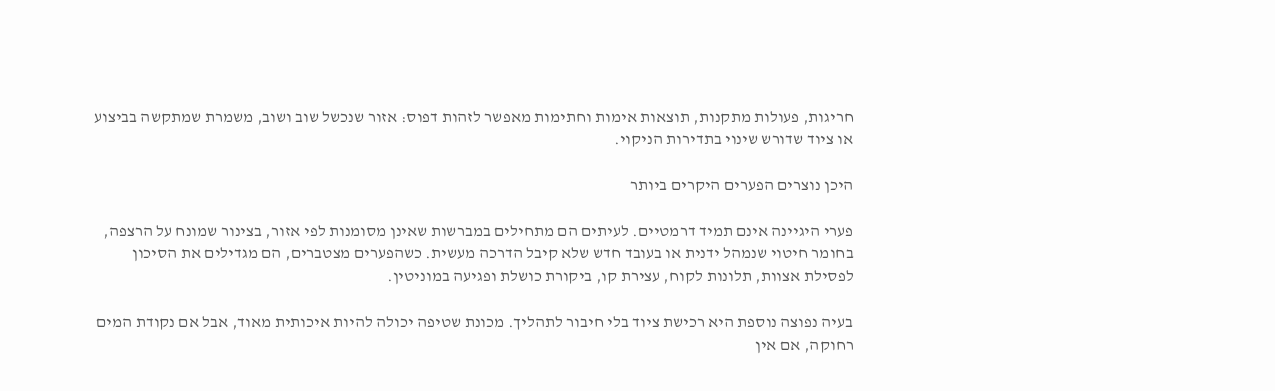חריגות, פעולות מתקנות, תוצאות אימות וחתימות מאפשר לזהות דפוס: אזור שנכשל שוב ושוב, משמרת שמתקשה בביצוע או ציוד שדורש שינוי בתדירות הניקוי.

היכן נוצרים הפערים היקרים ביותר

פערי היגיינה אינם תמיד דרמטיים. לעיתים הם מתחילים במברשות שאינן מסומנות לפי אזור, בצינור שמונח על הרצפה, בחומר חיטוי שנמהל ידנית או בעובד חדש שלא קיבל הדרכה מעשית. כשהפערים מצטברים, הם מגדילים את הסיכון לפסילת אצוות, תלונות לקוח, עצירת קו, ביקורת כושלת ופגיעה במוניטין.

בעיה נפוצה נוספת היא רכישת ציוד בלי חיבור לתהליך. מכונת שטיפה יכולה להיות איכותית מאוד, אבל אם נקודת המים רחוקה, אם אין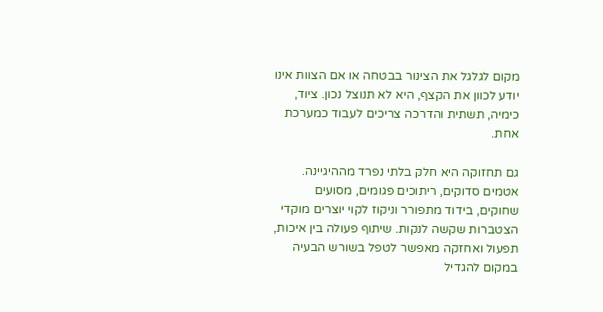מקום לגלגל את הצינור בבטחה או אם הצוות אינו יודע לכוון את הקצף, היא לא תנוצל נכון. ציוד, כימיה, תשתית והדרכה צריכים לעבוד כמערכת אחת.

גם תחזוקה היא חלק בלתי נפרד מההיגיינה. אטמים סדוקים, ריתוכים פגומים, מסועים שחוקים, בידוד מתפורר וניקוז לקוי יוצרים מוקדי הצטברות שקשה לנקות. שיתוף פעולה בין איכות, תפעול ואחזקה מאפשר לטפל בשורש הבעיה במקום להגדיל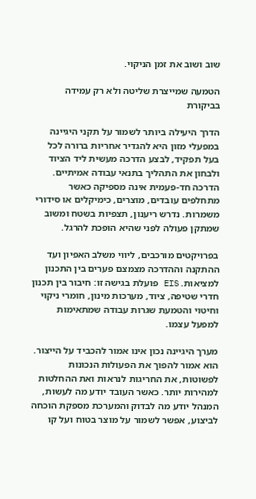שוב ושוב את זמן הניקוי.

הטמעה שמייצרת שליטה ולא רק עמידה בביקורת

הדרך היעילה ביותר לשמור על תקני היגיינה במפעלי מזון היא להגדיר אחריות ברורה לכל בעל תפקיד, לבצע הדרכה מעשית ליד הציוד ולבחון את התהליך בתנאי עבודה אמיתיים. הדרכה חד-פעמית אינה מספיקה כאשר מתחלפים עובדים, מוצרים, כימיקלים או סידורי משמרות. נדרש ריענון, תצפיות בשטח ומשוב שמתקן פעולה לפני שהיא הופכת להרגל.

בפרויקטים מורכבים, ליווי משלב האפיון ועד ההתקנה וההדרכה מצמצם פערים בין התכנון למציאות. EIS פועלת בגישה זו: חיבור בין תכנון חדרי שטיפה, ציוד, מערכות מינון, חומרי ניקוי וחיטוי והטמעת שגרות עבודה שמתאימות למפעל עצמו.

מערך היגיינה נכון אינו אמור להכביד על הייצור. הוא אמור להפוך את הפעולות הנכונות לפשוטות, את החריגות לנראות ואת ההחלטות למהירות יותר. כאשר העובד יודע מה לעשות, המנהל יודע מה לבדוק והמערכת מספקת הוכחה לביצוע, אפשר לשמור על מוצר בטוח ועל קו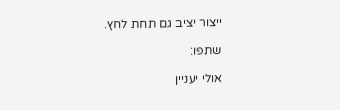ייצור יציב גם תחת לחץ.

שתפו:

אולי יעניין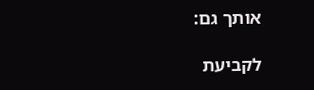אותך גם:

לקביעת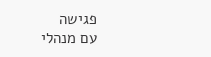פגישה
עם מנהלי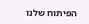הפיתוח שלנו